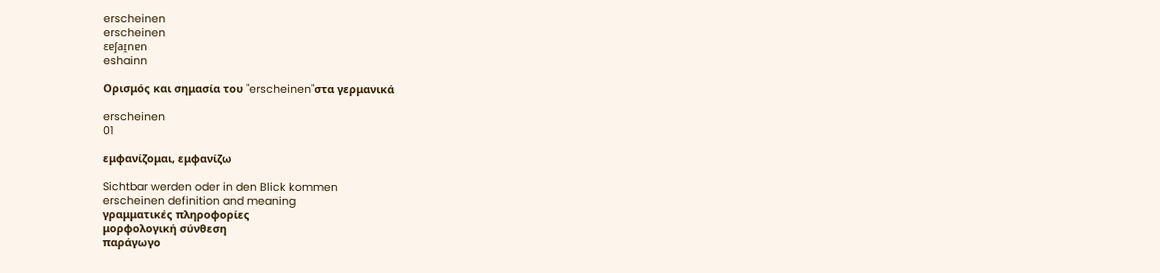erscheinen
erscheinen
ɛɐʃaɪ̯nɐn
eshainn

Ορισμός και σημασία του "erscheinen"στα γερμανικά

erscheinen
01

εμφανίζομαι, εμφανίζω

Sichtbar werden oder in den Blick kommen
erscheinen definition and meaning
γραμματικές πληροφορίες
μορφολογική σύνθεση
παράγωγο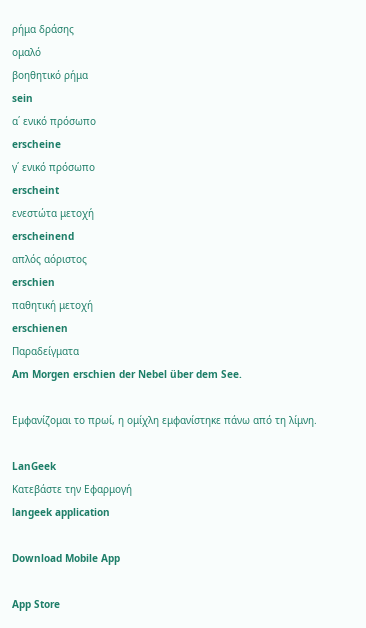ρήμα δράσης
ομαλό
βοηθητικό ρήμα
sein
α΄ ενικό πρόσωπο
erscheine
γ΄ ενικό πρόσωπο
erscheint
ενεστώτα μετοχή
erscheinend
απλός αόριστος
erschien
παθητική μετοχή
erschienen
Παραδείγματα
Am Morgen erschien der Nebel über dem See.

Εμφανίζομαι το πρωί, η ομίχλη εμφανίστηκε πάνω από τη λίμνη.

LanGeek
Κατεβάστε την Εφαρμογή
langeek application

Download Mobile App

App Store